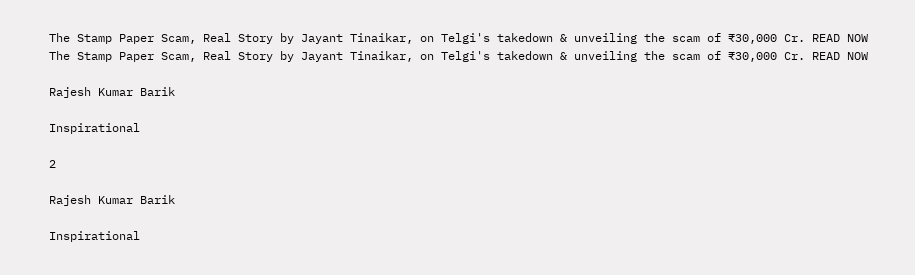The Stamp Paper Scam, Real Story by Jayant Tinaikar, on Telgi's takedown & unveiling the scam of ₹30,000 Cr. READ NOW
The Stamp Paper Scam, Real Story by Jayant Tinaikar, on Telgi's takedown & unveiling the scam of ₹30,000 Cr. READ NOW

Rajesh Kumar Barik

Inspirational

2

Rajesh Kumar Barik

Inspirational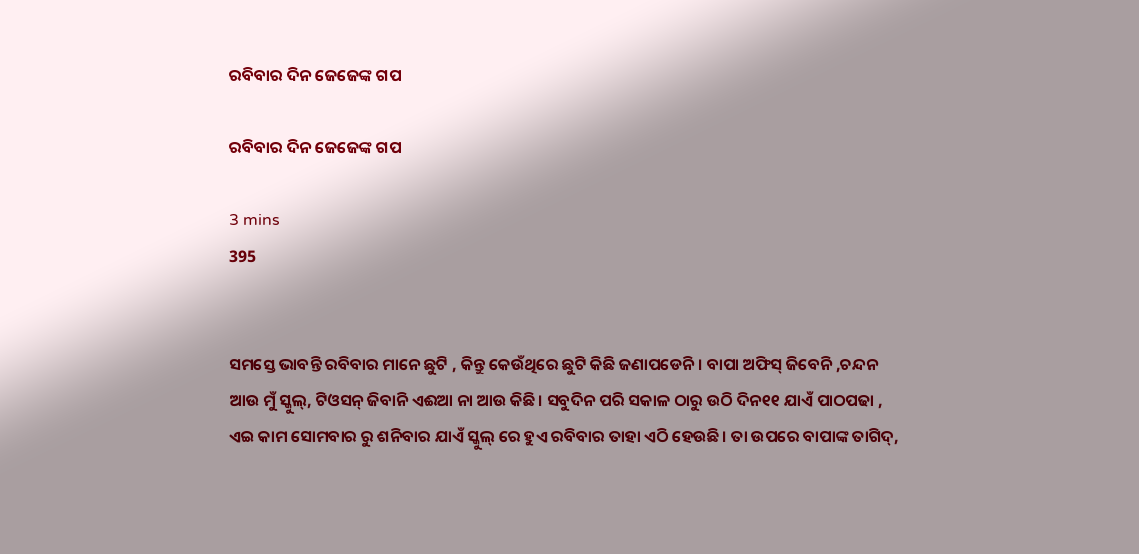ରବିବାର ଦିନ ଜେଜେଙ୍କ ଗପ

ରବିବାର ଦିନ ଜେଜେଙ୍କ ଗପ

3 mins
395


ସମସ୍ତେ ଭାବନ୍ତି ରବିବାର ମାନେ ଛୁଟି , କିନ୍ତୁ କେଉଁଥିରେ ଛୁଟି କିଛି ଜଣାପଡେନି। ବାପା ଅଫିସ୍ ଜିବେନି ,ଚନ୍ଦନ ଆଉ ମୁଁ ସ୍କୁଲ୍, ଟିଓସନ୍ ଜିବାନି ଏଈଆ ନା ଆଉ କିଛି। ସବୁଦିନ ପରି ସକାଳ ଠାରୁ ଉଠି ଦିନ୧୧ ଯାଏଁ ପାଠପଢା , ଏଇ କାମ ସୋମବାର ରୁ ଶନିବାର ଯାଏଁ ସ୍କୁଲ୍ ରେ ହୁଏ ରବିବାର ତାହା ଏଠି ହେଉଛି। ତା ଉପରେ ବାପାଙ୍କ ତାଗିଦ୍,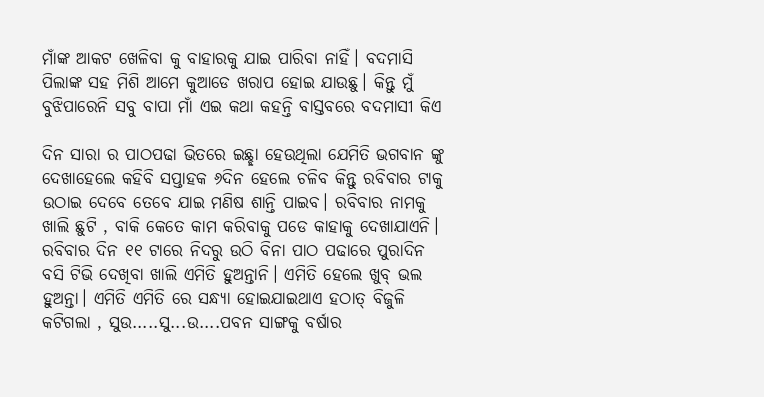ମାଁଙ୍କ ଆକଟ ଖେଳିବା କୁ ବାହାରକୁ ଯାଇ ପାରିବା ନାହିଁ। ବଦମାସି ପିଲାଙ୍କ ସହ ମିଶି ଆମେ କୁଆଡେ ଖରାପ ହୋଇ ଯାଉଛୁ। କିନ୍ତୁ ମୁଁ ବୁଝିପାରେନି ସବୁ ବାପା ମାଁ ଏଇ କଥା କହନ୍ତି ବାସ୍ତବରେ ବଦମାସୀ କିଏ

ଦିନ ସାରା ର ପାଠପଢା ଭିତରେ ଇଛ୍ଛା ହେଉଥିଲା ଯେମିତି ଭଗବାନ ଙ୍କୁ ଦେଖାହେଲେ କହିବି ସପ୍ତାହକ ୬ଦିନ ହେଲେ ଚଳିବ କିନ୍ତୁ ରବିବାର ଟାକୁ ଉଠାଇ ଦେବେ ତେବେ ଯାଇ ମଣିଷ ଶାନ୍ତି ପାଇବ। ରବିବାର ନାମକୁ ଖାଲି ଛୁଟି , ବାକି କେତେ କାମ କରିବାକୁ ପଡେ କାହାକୁ ଦେଖାଯାଏନି। ରବିବାର ଦିନ ୧୧ ଟାରେ ନିଦରୁ ଉଠି ବିନା ପାଠ ପଢାରେ ପୁରାଦିନ ବସି ଟିଭି ଦେଖିବା ଖାଲି ଏମିତି ହୁଅନ୍ତାନି। ଏମିତି ହେଲେ ଖୁବ୍ ଭଲ ହୁଅନ୍ତା। ଏମିତି ଏମିତି ରେ ସନ୍ଧ୍ୟା ହୋଇଯାଇଥାଏ ହଠାତ୍ ବିଜୁଳି କଟିଗଲା , ସୁଉ.....ସୁ...ଉ....ପବନ ସାଙ୍ଗକୁ ବର୍ଷାର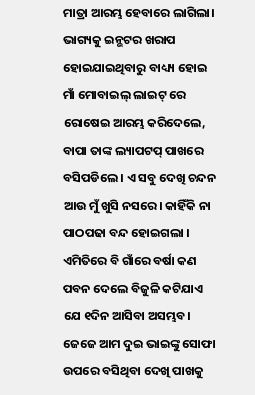ମାତ୍ରା ଆରମ୍ଭ ହେବାରେ ଲାଗିଲା। ଭାଗ୍ୟକୁ ଇନ୍ଭଟର ଖରାପ ହୋଇଯାଇଥିବାରୁ ବାଧ୍ୟ୍ୟ ହୋଇ ମାଁ ମୋବାଇଲ୍ ଲାଇଟ୍ ରେ ରୋଷେଇ ଆରମ୍ଭ କରିଦେଲେ, ବାପା ତାଙ୍କ ଲ୍ୟାପଟପ୍ ପାଖରେ ବସିପଡିଲେ । ଏ ସବୁ ଦେଖି ଚନ୍ଦନ ଆଉ ମୁଁ ଖୁସି ନସରେ। କାହିଁକି ନା ପାଠପଢା ବନ୍ଦ ହୋଇଗଲା । ଏମିତିରେ ବି ଗାଁରେ ବର୍ଷା କଣ ପବନ ଦେଲେ ବିଜୁଳି କଟିଯାଏ ଯେ ୧ଦିନ ଆସିବା ଅସମ୍ଭବ। ଜେଜେ ଆମ ଦୁଇ ଭାଇଙ୍କୁ ସୋଫା ଉପରେ ବସିଥିବା ଦେଖି ପାଖକୁ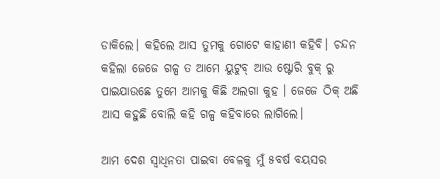ଡାକିଲେ। କହିଲେ ଆସ ତୁମକୁ ଗୋଟେ କାହାଣୀ କହିବି। ଚନ୍ଦନ କହିଲା ଜେଜେ ଗଳ୍ପ ତ ଆମେ ୟୁଟୁବ୍ ଆଉ ଷ୍ଟୋରି ବୁକ୍ ରୁ ପାଇଯାଉଛେ ତୁମେ ଆମକୁ କିଛି ଅଲଗା କୁହ । ଜେଜେ ଠିକ୍ ଅଛି ଆସ କହୁଛି ବୋଲି କହି ଗଳ୍ପ କହିବାରେ ଲାଗିଲେ।

ଆମ ଦେଶ ସ୍ବାଧିନତା ପାଇବା ବେଳକୁ ମୁଁ ୫ବର୍ଷ ବୟସର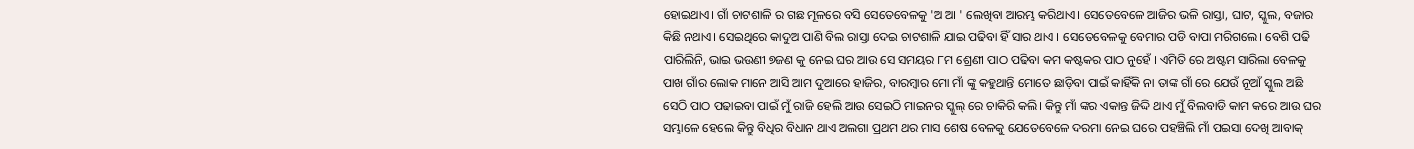ହୋଇଥାଏ। ଗାଁ ଚାଟଶାଳି ର ଗଛ ମୂଳରେ ବସି ସେତେବେଳକୁ 'ଅ ଆ ' ଲେଖିବା ଆରମ୍ଭ କରିଥାଏ। ସେତେବେଳେ ଆଜିର ଭଳି ରାସ୍ତା, ଘାଟ, ସ୍କୁଲ, ବଜାର କିଛି ନଥାଏ। ସେଇଥିରେ କାଦୁଅ ପାଣି ବିଲ ରାସ୍ତା ଦେଇ ଚାଟଶାଳି ଯାଇ ପଢିବା ହିଁ ସାର ଥାଏ । ସେତେବେଳକୁ ବେମାର ପଡି ବାପା ମରିଗଲେ। ବେଶି ପଢି ପାରିଲିନି, ଭାଇ ଭଉଣୀ ୭ଜଣ କୁ ନେଇ ଘର ଆଉ ସେ ସମୟର ୮ମ ଶ୍ରେଣୀ ପାଠ ପଢିବା କମ କଷ୍ଟକର ପାଠ ନୁହେଁ । ଏମିତି ରେ ଅଷ୍ଟମ ସାରିଲା ବେଳକୁ ପାଖ ଗାଁର ଲୋକ ମାନେ ଆସି ଆମ ଦୁଆରେ ହାଜିର, ବାରମ୍ବାର ମୋ ମାଁ ଙ୍କୁ କହୁଥାନ୍ତି ମୋତେ ଛାଡ଼ିବା ପାଇଁ କାହିଁକି ନା ତାଙ୍କ ଗାଁ ରେ ଯେଉଁ ନୂଆଁ ସ୍କୁଲ ଅଛି ସେଠି ପାଠ ପଢାଇବା ପାଇଁ ମୁଁ ରାଜି ହେଲି ଆଉ ସେଇଠି ମାଇନର ସ୍କୁଲ୍ ରେ ଚାକିରି କଲି। କିନ୍ତୁ ମାଁ ଙ୍କର ଏକାନ୍ତ ଜିଦ୍ଦି ଥାଏ ମୁଁ ବିଲବାଡି କାମ କରେ ଆଉ ଘର ସମ୍ଭାଳେ ହେଲେ କିନ୍ତୁ ବିଧିର ବିଧାନ ଥାଏ ଅଲଗା ପ୍ରଥମ ଥର ମାସ ଶେଷ ବେଳକୁ ଯେତେବେଳେ ଦରମା ନେଇ ଘରେ ପହଞ୍ଚିଲି ମାଁ ପଇସା ଦେଖି ଆବାକ୍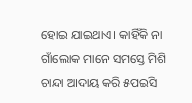ହୋଇ ଯାଇଥାଏ। କାହିଁକି ନା ଗାଁଲୋକ ମାନେ ସମସ୍ତେ ମିଶି ଚାନ୍ଦା ଆଦାୟ କରି ୫ପଇସି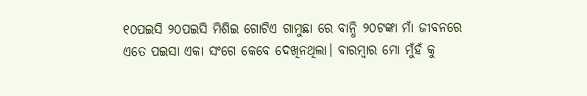୧୦ପଇସି ୨୦ପଇସି ମିଶିଇ ଗୋଟିଏ ଗାମୁଛା ରେ ବାନ୍ଧି ୨୦ଟଙ୍କା ମାଁ ଜୀବନରେ ଏତେ ପଇସା ଏକା ସଂଗେ କେବେ ଦେଖିନଥିଲା। ବାରମ୍ବାର ମୋ ମୁଁହଁ କୁ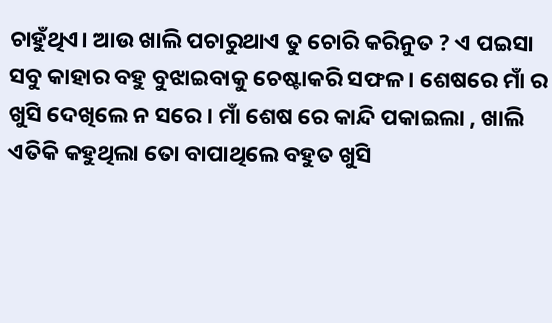ଚାହୁଁଥିଏ। ଆଉ ଖାଲି ପଚାରୁଥାଏ ତୁ ଚୋରି କରିନୁତ ? ଏ ପଇସା ସବୁ କାହାର ବହୁ ବୁଝାଇବାକୁ ଚେଷ୍ଟାକରି ସଫଳ । ଶେଷରେ ମାଁ ର ଖୁସି ଦେଖିଲେ ନ ସରେ । ମାଁ ଶେଷ ରେ କାନ୍ଦି ପକାଇଲା , ଖାଲି ଏତିକି କହୁଥିଲା ତୋ ବାପାଥିଲେ ବହୁତ ଖୁସି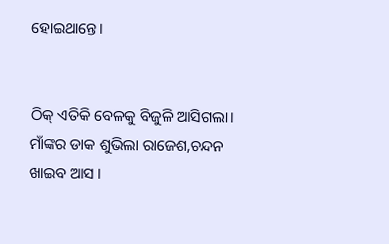ହୋଇଥାନ୍ତେ।


ଠିକ୍ ଏତିକି ବେଳକୁ ବିଜୁଳି ଆସିଗଲା। ମାଁଙ୍କର ଡାକ ଶୁଭିଲା ରାଜେଶ,ଚନ୍ଦନ ଖାଇବ ଆସ ।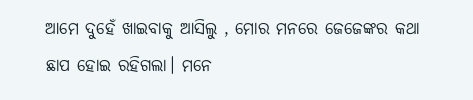ଆମେ ଦୁହେଁ ଖାଇବାକୁ ଆସିଲୁ , ମୋର ମନରେ ଜେଜେଙ୍କର କଥା ଛାପ ହୋଇ ରହିଗଲା। ମନେ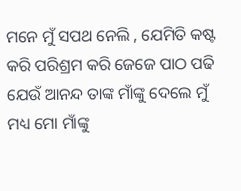ମନେ ମୁଁ ସପଥ ନେଲି , ଯେମିତି କଷ୍ଟ କରି ପରିଶ୍ରମ କରି ଜେଜେ ପାଠ ପଢି ଯେଉଁ ଆନନ୍ଦ ତାଙ୍କ ମାଁଙ୍କୁ ଦେଲେ ମୁଁ ମଧ୍ୟ ମୋ ମାଁଙ୍କୁ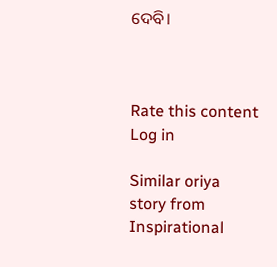ଦେବି।



Rate this content
Log in

Similar oriya story from Inspirational